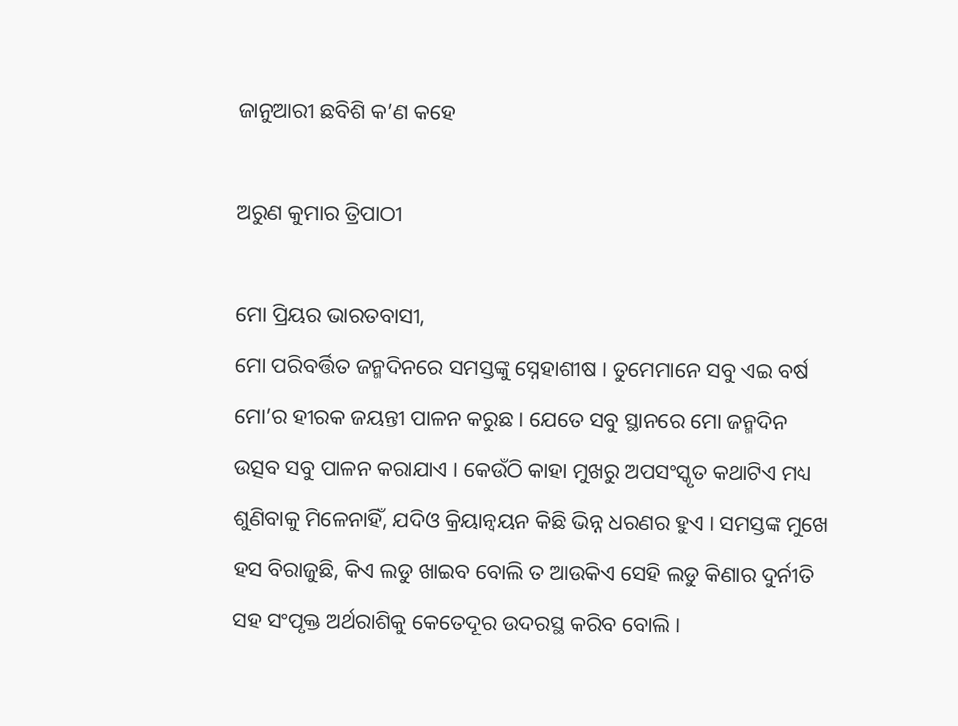ଜାନୁଆରୀ ଛବିଶି କ’ଣ କହେ

ଅରୁଣ କୁମାର ତ୍ରିପାଠୀ

ମୋ ପ୍ରିୟର ଭାରତବାସୀ,
ମୋ ପରିବର୍ତ୍ତିତ ଜନ୍ମଦିନରେ ସମସ୍ତଙ୍କୁ ସ୍ନେହାଶୀଷ । ତୁମେମାନେ ସବୁ ଏଇ ବର୍ଷ ମୋ’ର ହୀରକ ଜୟନ୍ତୀ ପାଳନ କରୁଛ । ଯେତେ ସବୁ ସ୍ଥାନରେ ମୋ ଜନ୍ମଦିନ ଉତ୍ସବ ସବୁ ପାଳନ କରାଯାଏ । କେଉଁଠି କାହା ମୁଖରୁ ଅପସଂସ୍କୃତ କଥାଟିଏ ମଧ୍ୟ ଶୁଣିବାକୁ ମିଳେନାହିଁ, ଯଦିଓ କ୍ରିୟାନ୍ୱୟନ କିଛି ଭିନ୍ନ ଧରଣର ହୁଏ । ସମସ୍ତଙ୍କ ମୁଖେ ହସ ବିରାଜୁଛି, କିଏ ଲଡୁ ଖାଇବ ବୋଲି ତ ଆଉକିଏ ସେହି ଲଡୁ କିଣାର ଦୁର୍ନୀତି ସହ ସଂପୃକ୍ତ ଅର୍ଥରାଶିକୁ କେତେଦୂର ଉଦରସ୍ଥ କରିବ ବୋଲି ।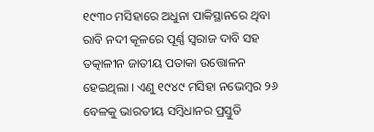୧୯୩୦ ମସିହାରେ ଅଧୁନା ପାକିସ୍ଥାନରେ ଥିବା ରାବି ନଦୀ କୂଳରେ ପୂର୍ଣ୍ଣ ସ୍ୱରାଜ ଦାବି ସହ ତତ୍କାଳୀନ ଜାତୀୟ ପତାକା ଉତ୍ତୋଳନ ହେଇଥିଲା । ଏଣୁ ୧୯୪୯ ମସିହା ନଭେମ୍ବର ୨୬ ବେଳକୁ ଭାରତୀୟ ସମ୍ବିଧାନର ପ୍ରସ୍ତୁତି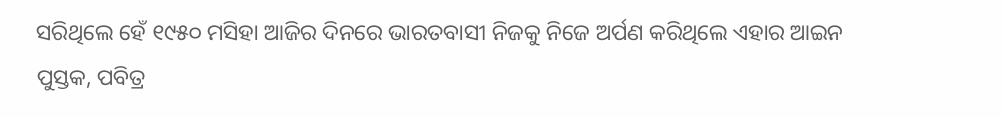ସରିଥିଲେ ହେଁ ୧୯୫୦ ମସିହା ଆଜିର ଦିନରେ ଭାରତବାସୀ ନିଜକୁ ନିଜେ ଅର୍ପଣ କରିଥିଲେ ଏହାର ଆଇନ ପୁସ୍ତକ, ପବିତ୍ର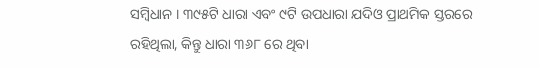ସମ୍ବିଧାନ । ୩୯୫ଟି ଧାରା ଏବଂ ୯ଟି ଉପଧାରା ଯଦିଓ ପ୍ରାଥମିକ ସ୍ତରରେ ରହିଥିଲା, କିନ୍ତୁ ଧାରା ୩୬୮ ରେ ଥିବା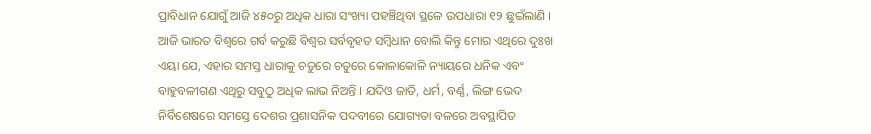ପ୍ରାବିଧାନ ଯୋଗୁଁ ଆଜି ୪୫୦ରୁ ଅଧିକ ଧାରା ସଂଖ୍ୟା ପହଞ୍ଚିଥିବା ସ୍ଥଳେ ଉପଧାରା ୧୨ ଛୁଇଁଲାଣି । ଆଜି ଭାରତ ବିଶ୍ୱରେ ଗର୍ବ କରୁଛି ବିଶ୍ୱର ସର୍ବବୃହତ ସମ୍ବିଧାନ ବୋଲି କିନ୍ତୁ ମୋର ଏଥିରେ ଦୁଃଖ ଏୟା ଯେ, ଏହାର ସମସ୍ତ ଧାରାକୁ ଚତୁରେ ଚତୁରେ କୋଳାକୋଳି ନ୍ୟାୟରେ ଧନିକ ଏବଂ ବାହୁବଳୀଗଣ ଏଥିରୁ ସବୁଠୁ ଅଧିକ ଲାଭ ନିଅନ୍ତି । ଯଦିଓ ଜାତି, ଧର୍ମ, ବର୍ଣ୍ଣ, ଲିଙ୍ଗ ଭେଦ ନିର୍ବିଶେଷରେ ସମସ୍ତେ ଦେଶର ପ୍ରଶାସନିକ ପଦବୀରେ ଯୋଗ୍ୟତା ବଳରେ ଅବସ୍ଥାପିତ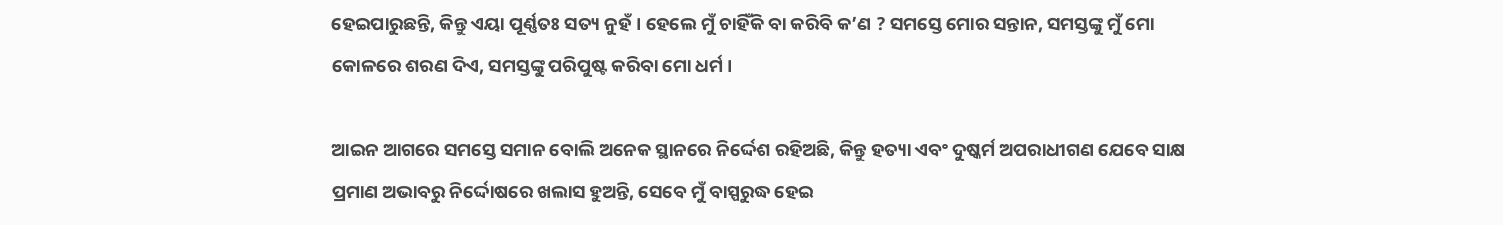ହେଇପାରୁଛନ୍ତି, କିନ୍ତୁ ଏୟା ପୂର୍ଣ୍ଣତଃ ସତ୍ୟ ନୁହଁ । ହେଲେ ମୁଁ ଚାହିଁକି ବା କରିବି କ’ଣ ? ସମସ୍ତେ ମୋର ସନ୍ତାନ, ସମସ୍ତଙ୍କୁ ମୁଁ ମୋ କୋଳରେ ଶରଣ ଦିଏ, ସମସ୍ତଙ୍କୁ ପରିପୁଷ୍ଟ କରିବା ମୋ ଧର୍ମ ।

ଆଇନ ଆଗରେ ସମସ୍ତେ ସମାନ ବୋଲି ଅନେକ ସ୍ଥାନରେ ନିର୍ଦ୍ଦେଶ ରହିଅଛି, କିନ୍ତୁ ହତ୍ୟା ଏବଂ ଦୁଷ୍କର୍ମ ଅପରାଧୀଗଣ ଯେବେ ସାକ୍ଷ ପ୍ରମାଣ ଅଭାବରୁ ନିର୍ଦ୍ଦୋଷରେ ଖଲାସ ହୁଅନ୍ତି, ସେବେ ମୁଁ ବାସ୍ପରୁଦ୍ଧ ହେଇ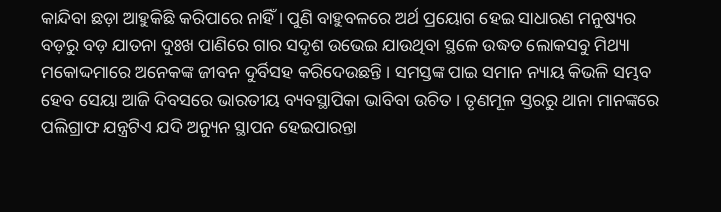କାନ୍ଦିବା ଛଡ଼ା ଆହୁକିଛି କରିପାରେ ନାହିଁ । ପୁଣି ବାହୁବଳରେ ଅର୍ଥ ପ୍ରୟୋଗ ହେଇ ସାଧାରଣ ମନୁଷ୍ୟର ବଡ଼ରୁ ବଡ଼ ଯାତନା ଦୁଃଖ ପାଣିରେ ଗାର ସଦୃଶ ଉଭେଇ ଯାଉଥିବା ସ୍ଥଳେ ଉଦ୍ଧତ ଲୋକସବୁ ମିଥ୍ୟା ମକୋଦ୍ଦମାରେ ଅନେକଙ୍କ ଜୀବନ ଦୁର୍ବିସହ କରିଦେଉଛନ୍ତି । ସମସ୍ତଙ୍କ ପାଇ ସମାନ ନ୍ୟାୟ କିଭଳି ସମ୍ଭବ ହେବ ସେୟା ଆଜି ଦିବସରେ ଭାରତୀୟ ବ୍ୟବସ୍ଥାପିକା ଭାବିବା ଉଚିତ । ତୃଣମୂଳ ସ୍ତରରୁ ଥାନା ମାନଙ୍କରେ ପଲିଗ୍ରାଫ ଯନ୍ତ୍ରଟିଏ ଯଦି ଅନ୍ୟୁନ ସ୍ଥାପନ ହେଇପାରନ୍ତା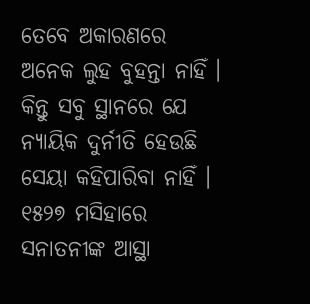ତେବେ ଅକାରଣରେ ଅନେକ ଲୁହ ବୁହନ୍ତା ନାହିଁ । କିନ୍ତୁ ସବୁ ସ୍ଥାନରେ ଯେ ନ୍ୟାୟିକ ଦୁର୍ନୀତି ହେଉଛି ସେୟା କହିପାରିବା ନାହିଁ । ୧୫୨୭ ମସିହାରେ ସନାତନୀଙ୍କ ଆସ୍ଥା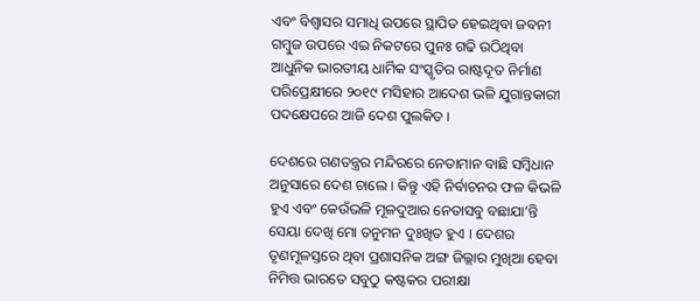ଏବଂ ବିଶ୍ୱାସର ସମାଧି ଉପରେ ସ୍ଥାପିତ ହେଇଥିବା ଜବନୀ ଗମ୍ବୁଜ ଉପରେ ଏଇ ନିକଟରେ ପୁନଃ ଗଢି ଉଠିଥିବା ଆଧୁନିକ ଭାରତୀୟ ଧାର୍ମିକ ସଂସ୍କୃତିର ରାଷ୍ଟଦୂତ ନିର୍ମାଣ ପରିପ୍ରେକ୍ଷୀରେ ୨୦୧୯ ମସିହାର ଆଦେଶ ଭଳି ଯୁଗାନ୍ତକାରୀ ପଦକ୍ଷେପରେ ଆଜି ଦେଶ ପୁଲକିତ ।

ଦେଶରେ ଗଣତନ୍ତ୍ରର ମନ୍ଦିରରେ ନେତାମାନ ବାଛି ସମ୍ବିଧାନ ଅନୁସାରେ ଦେଶ ଚାଲେ । କିନ୍ତୁ ଏହି ନିର୍ବାଚନର ଫଳ କିଭଳି ହୁଏ ଏବଂ କେଉଁଭଳି ମୂଳଦୁଆର ନେତାସବୁ ବଛାଯା’ନ୍ତି ସେୟା ଦେଖି ମୋ ତନୁମନ ଦୁଃଖିତ ହୁଏ । ଦେଶର ତୃଣମୂଳସ୍ତରେ ଥିବା ପ୍ରଶାସନିକ ଅଙ୍ଗ ଜିଲ୍ଲାର ମୁଖିଆ ହେବା ନିମିତ୍ତ ଭାରତେ ସବୁଠୁ କଷ୍ଟକର ପରୀକ୍ଷା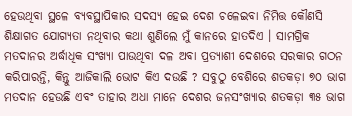ହେଉଥିବା ସ୍ଥଳେ ବ୍ୟବସ୍ଥାପିକାର ସଦସ୍ୟ ହେଇ ଦେଶ ଚଳେଇବା ନିମିତ୍ତ କୌଣସି ଶିକ୍ଷାଗତ ଯୋଗ୍ୟତା ନଥିବାର କଥା ଶୁଣିଲେ ମୁଁ କାନରେ ହାତଦିଏ । ସାମଗ୍ରିକ ମତଦାନର ଅର୍ଦ୍ଧାଧିକ ସଂଖ୍ୟା ପାଉଥିବା ଦଳ ଅବା ପ୍ରତ୍ୟାଶୀ ଦେଶରେ ସରକାର ଗଠନ କରିପାରନ୍ତି, କିନ୍ତୁ ଆଜିକାଲି ଭୋଟ କିଏ ଦଉଛି ? ସବୁଠୁ ବେଶିରେ ଶତକଡ଼ା ୭୦ ଭାଗ ମତଦାନ ହେଉଛି ଏବଂ ତାହାର ଅଧା ମାନେ ଦେଶର ଜନସଂଖ୍ୟାର ଶତକଡ଼ା ୩୫ ଭାଗ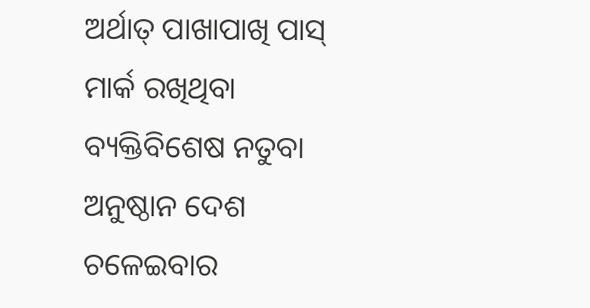ଅର୍ଥାତ୍ ପାଖାପାଖି ପାସ୍ ମାର୍କ ରଖିଥିବା ବ୍ୟକ୍ତିବିଶେଷ ନତୁବା ଅନୁଷ୍ଠାନ ଦେଶ ଚଳେଇବାର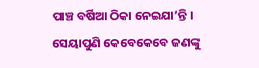ପାଞ୍ଚ ବର୍ଷିଆ ଠିକା ନେଇଯା’ନ୍ତି । ସେୟାପୁଣି କେବେକେବେ ଜଣଙ୍କୁ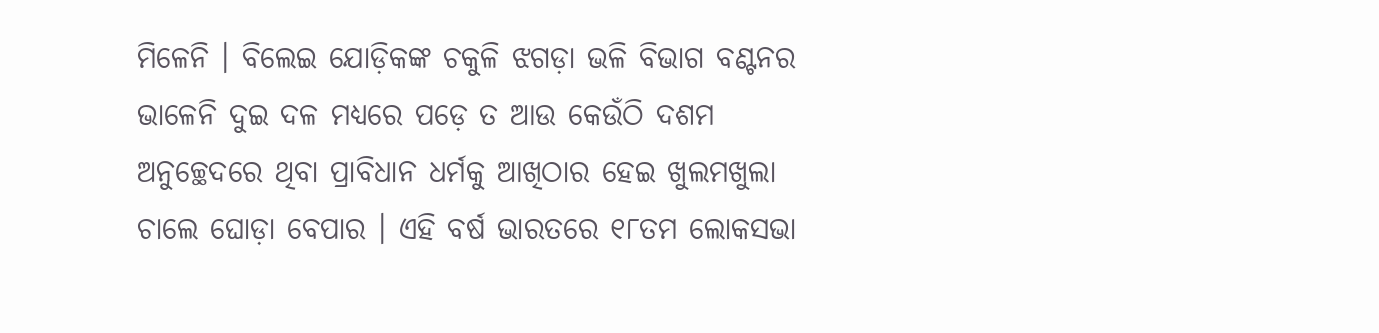ମିଳେନି । ବିଲେଇ ଯୋଡ଼ିକଙ୍କ ଚକୁଳି ଝଗଡ଼ା ଭଳି ବିଭାଗ ବଣ୍ଟନର ଭାଳେନି ଦୁଇ ଦଳ ମଧ୍ୟରେ ପଡ଼େ ତ ଆଉ କେଉଁଠି ଦଶମ ଅନୁଚ୍ଛେଦରେ ଥିବା ପ୍ରାବିଧାନ ଧର୍ମକୁ ଆଖିଠାର ହେଇ ଖୁଲମଖୁଲା ଚାଲେ ଘୋଡ଼ା ବେପାର । ଏହି ବର୍ଷ ଭାରତରେ ୧୮ତମ ଲୋକସଭା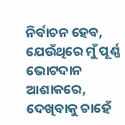ନିର୍ବାଚନ ହେବ, ଯେଉଁଥିରେ ମୁଁ ପୂର୍ଣ୍ଣ ଭୋଟଦାନ ଆଶାକରେ, ଦେଖିବାକୁ ଚାହେଁ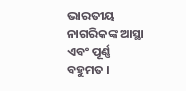ଭାରତୀୟ ନାଗରିକଙ୍କ ଆସ୍ଥା ଏବଂ ପୂର୍ଣ୍ଣ ବହୁମତ ।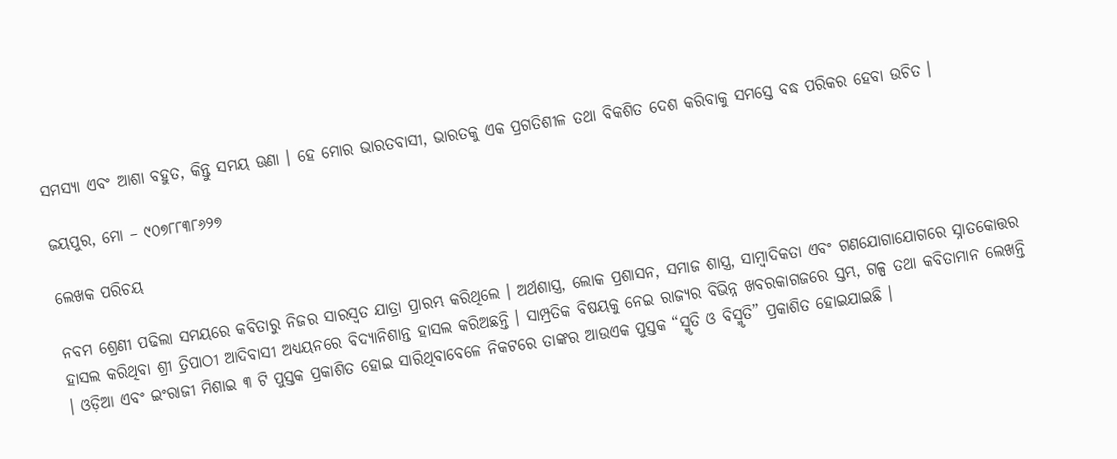ସମସ୍ୟା ଏବଂ ଆଶା ବହୁତ, କିନ୍ତୁ ସମୟ ଊଣା । ହେ ମୋର ଭାରତବାସୀ, ଭାରତକୁ ଏକ ପ୍ରଗତିଶୀଳ ତଥା ବିକଶିତ ଦେଶ କରିବାକୁ ସମସ୍ତେ ବଦ୍ଧ ପରିକର ହେବା ଉଚିତ ।

ଜୟପୁର, ମୋ – ୯୦୭୮୮୩୮୬୨୭

ଲେଖକ ପରିଚୟ

ନବମ ଶ୍ରେଣୀ ପଢିଲା ସମୟରେ କବିତାରୁ ନିଜର ସାରସ୍ୱତ ଯାତ୍ରା ପ୍ରାରମ୍ଭ କରିଥିଲେ । ଅର୍ଥଶାସ୍ତ୍ର, ଲୋକ ପ୍ରଶାସନ, ସମାଜ ଶାସ୍ତ୍ର, ସାମ୍ବାଦିକତା ଏବଂ ଗଣଯୋଗାଯୋଗରେ ସ୍ନାତକୋତ୍ତର ହାସଲ କରିଥିବା ଶ୍ରୀ ତ୍ରିପାଠୀ ଆଦିବାସୀ ଅଧ୍ୟୟନରେ ବିଦ୍ୟାନିଶାନ୍ତ ହାସଲ କରିଅଛନ୍ତି । ସାମ୍ପ୍ରତିକ ବିଷୟକୁ ନେଇ ରାଜ୍ୟର ବିଭିନ୍ନ ଖବରକାଗଜରେ ସ୍ତମ୍ଭ, ଗଳ୍ପ ତଥା କବିତାମାନ ଲେଖନ୍ତି । ଓଡ଼ିଆ ଏବଂ ଇଂରାଜୀ ମିଶାଇ ୩ ଟି ପୁସ୍ତକ ପ୍ରକାଶିତ ହୋଇ ସାରିଥିବାବେଳେ ନିକଟରେ ତାଙ୍କର ଆଉଏକ ପୁସ୍ତକ “ସ୍ମୃତି ଓ ବିସ୍ମୃତି” ପ୍ରକାଶିତ ହୋଇଯାଇଛି ।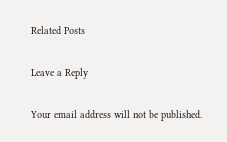Related Posts

Leave a Reply

Your email address will not be published.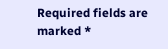Required fields are marked *